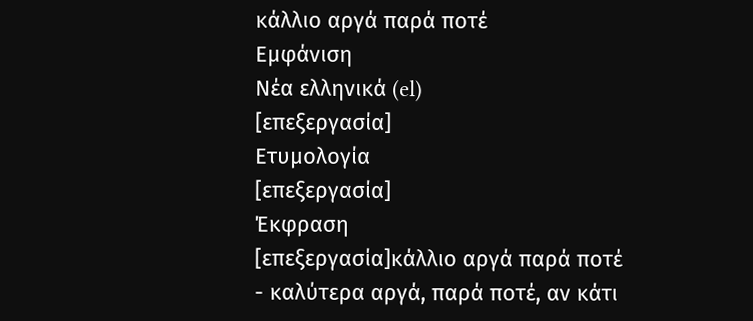κάλλιο αργά παρά ποτέ
Εμφάνιση
Νέα ελληνικά (el)
[επεξεργασία]
Ετυμολογία
[επεξεργασία]
Έκφραση
[επεξεργασία]κάλλιο αργά παρά ποτέ
- καλύτερα αργά, παρά ποτέ, αν κάτι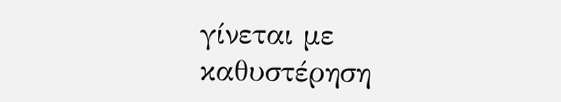γίνεται με καθυστέρηση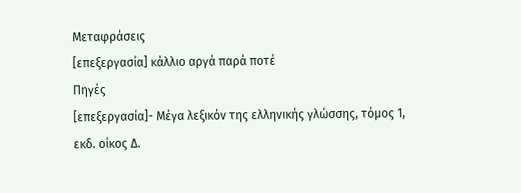Μεταφράσεις
[επεξεργασία] κάλλιο αργά παρά ποτέ
Πηγές
[επεξεργασία]- Μέγα λεξικόν της ελληνικής γλώσσης, τόμος 1, εκδ. οίκος Δ.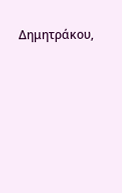Δημητράκου,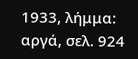1933, λήμμα: αργά, σελ. 924